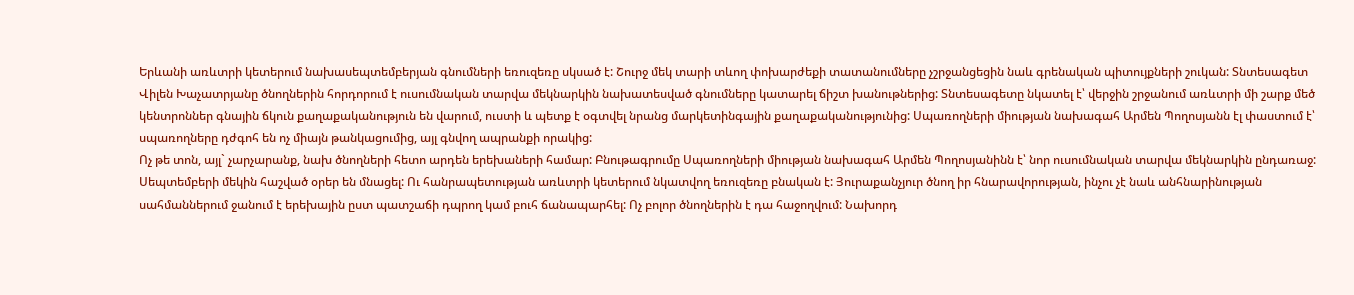Երևանի առևտրի կետերում նախասեպտեմբերյան գնումների եռուզեռը սկսած է: Շուրջ մեկ տարի տևող փոխարժեքի տատանումները չշրջանցեցին նաև գրենական պիտույքների շուկան: Տնտեսագետ Վիլեն Խաչատրյանը ծնողներին հորդորում է ուսումնական տարվա մեկնարկին նախատեսված գնումները կատարել ճիշտ խանութներից: Տնտեսագետը նկատել է՝ վերջին շրջանում առևտրի մի շարք մեծ կենտրոններ գնային ճկուն քաղաքականություն են վարում, ուստի և պետք է օգտվել նրանց մարկետինգային քաղաքականությունից: Սպառողների միության նախագահ Արմեն Պողոսյանն էլ փաստում է՝ սպառողները դժգոհ են ոչ միայն թանկացումից, այլ գնվող ապրանքի որակից:
Ոչ թե տոն, այլ` չարչարանք, նախ ծնողների հետո արդեն երեխաների համար: Բնութագրումը Սպառողների միության նախագահ Արմեն Պողոսյանինն է՝ նոր ուսումնական տարվա մեկնարկին ընդառաջ: Սեպտեմբերի մեկին հաշված օրեր են մնացել: Ու հանրապետության առևտրի կետերում նկատվող եռուզեռը բնական է: Յուրաքանչյուր ծնող իր հնարավորության, ինչու չէ նաև անհնարինության սահմաններում ջանում է երեխային ըստ պատշաճի դպրող կամ բուհ ճանապարհել: Ոչ բոլոր ծնողներին է դա հաջողվում: Նախորդ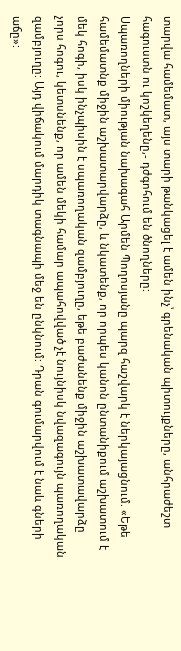տարվա համեմատ, այս տարի թանկացել է ամեն ինչ՝ գրենական պիտույքները, անհրաժեշտ հագուստն ու կոշկեղենը,- դժգոհում են ծնողները:
Սպառողների միության նախագահ Արմեն Պողոսյանը պարզ հաշվարկ է ներկայացնում. «Եթե համեմատնք միջին աշխատարվարձը, և նկատենք, որ որպես կանոն ընտանիքում աշխատում է մեկ հոգի, իսկ ինչպիսին է սպառողական զամբյուղը, եթե բաժանենք միջին աշխատավարձը չորս հոգու, կետսնենք, որ ամեն մեկի համար ապահովված չէ նույնիսկ նվազագույն պառողական զամբյուղը: Այդ վիճակում մարդիկ տագնապի մեջ են ընկնում: Դրան գումարվում է նաև գների աճը»: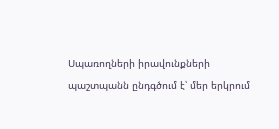Սպառողների իրավունքների պաշտպանն ընդգծում է՝ մեր երկրում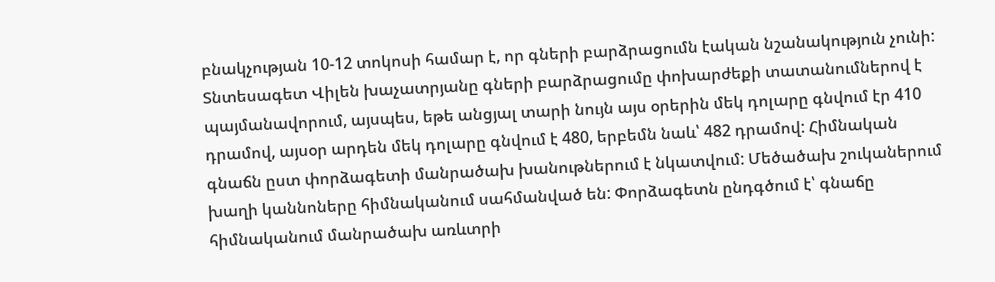բնակչության 10-12 տոկոսի համար է, որ գների բարձրացումն էական նշանակություն չունի:
Տնտեսագետ Վիլեն խաչատրյանը գների բարձրացումը փոխարժեքի տատանումներով է պայմանավորում, այսպես, եթե անցյալ տարի նույն այս օրերին մեկ դոլարը գնվում էր 410 դրամով, այսօր արդեն մեկ դոլարը գնվում է 480, երբեմն նաև՝ 482 դրամով: Հիմնական գնաճն ըստ փորձագետի մանրածախ խանութներում է նկատվում: Մեծածախ շուկաներում խաղի կաննոները հիմնականում սահմանված են: Փորձագետն ընդգծում է՝ գնաճը հիմնականում մանրածախ առևտրի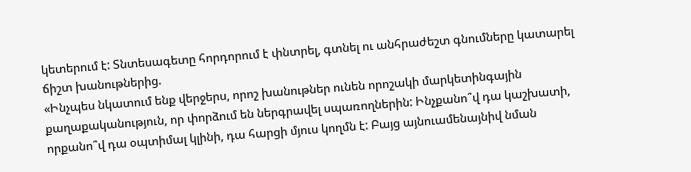կետերում է: Տնտեսագետը հորդորում է փնտրել, գտնել ու անհրաժեշտ գնումները կատարել ճիշտ խանութներից.
«Ինչպես նկատում ենք վերջերս, որոշ խանութներ ունեն որոշակի մարկետինգային քաղաքականություն, որ փորձում են ներգրավել սպառողներին: Ինչքանո՞վ դա կաշխատի, որքանո՞վ դա օպտիմալ կլինի, դա հարցի մյուս կողմն է: Բայց այնուամենայնիվ նման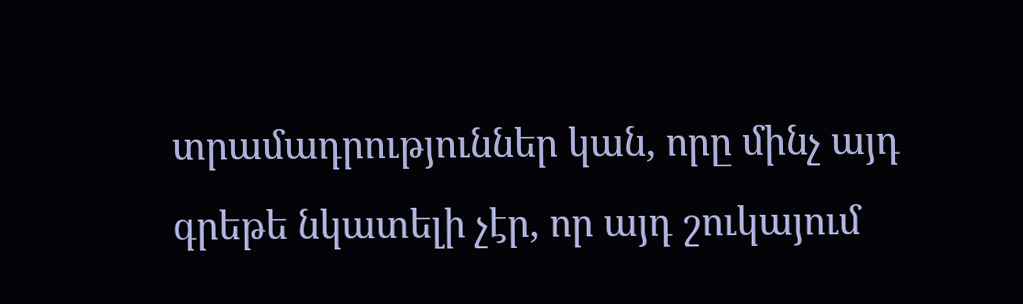տրամադրություններ կան, որը մինչ այդ գրեթե նկատելի չէր, որ այդ շուկայում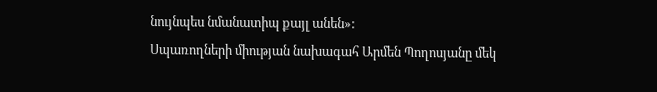նույնպես նմանատիպ քայլ անեն»:
Սպառողների միության նախագահ Արմեն Պողոսյանը մեկ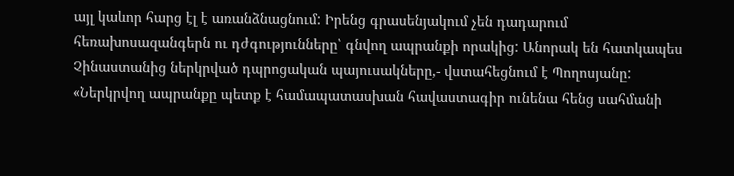այլ կաևոր հարց էլ է առանձնացնում: Իրենց գրասենյակում չեն դադարում հեռախոսազանգերն ու դժգությունները՝ գնվող ապրանքի որակից: Անորակ են հատկապես Չինաստանից ներկրված դպրոցական պայուսակները,- վստահեցնում է Պողոսյանը:
«Ներկրվող ապրանքը պետք է համապատասխան հավաստագիր ունենա հենց սահմանի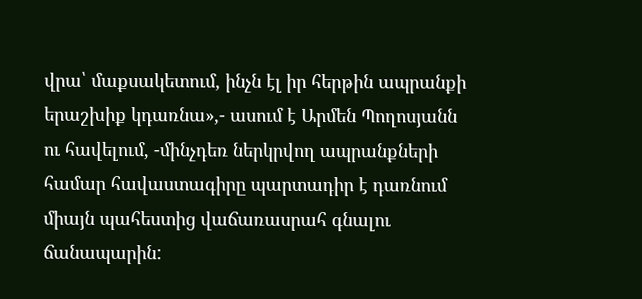վրա՝ մաքսակետում, ինչն էլ իր հերթին ապրանքի երաշխիք կդառնա»,- ասում է Արմեն Պողոսյանն ու հավելում, -մինչդեռ ներկրվող ապրանքների համար հավաստագիրը պարտադիր է դառնում միայն պահեստից վաճառասրահ գնալու ճանապարին: